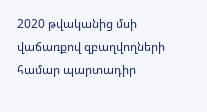2020 թվականից մսի վաճառքով զբաղվողների համար պարտադիր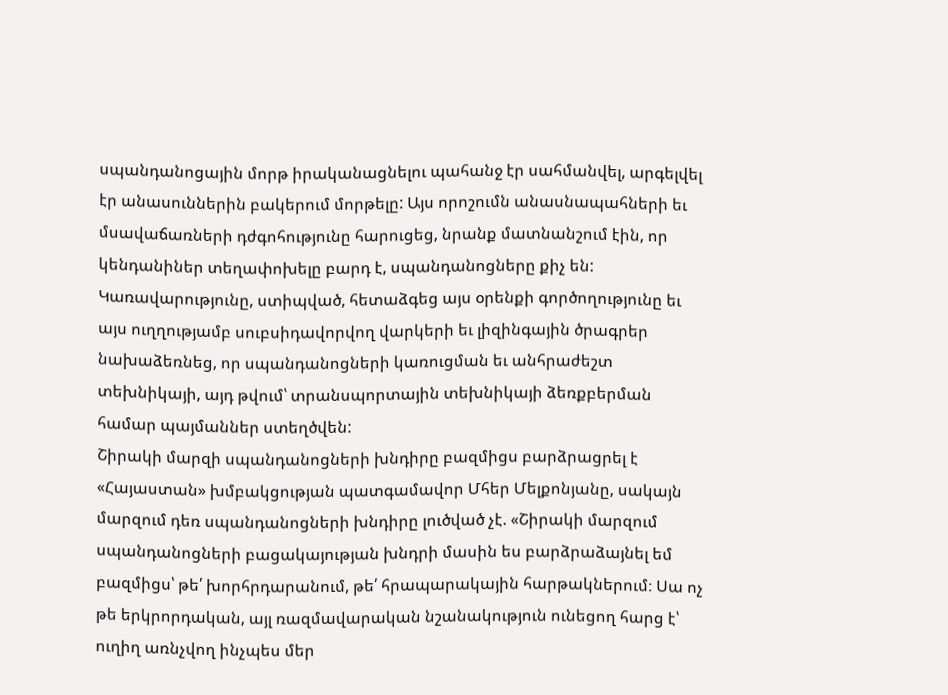սպանդանոցային մորթ իրականացնելու պահանջ էր սահմանվել, արգելվել էր անասուններին բակերում մորթելը: Այս որոշումն անասնապահների եւ մսավաճառների դժգոհությունը հարուցեց, նրանք մատնանշում էին, որ կենդանիներ տեղափոխելը բարդ է, սպանդանոցները քիչ են: Կառավարությունը, ստիպված, հետաձգեց այս օրենքի գործողությունը եւ այս ուղղությամբ սուբսիդավորվող վարկերի եւ լիզինգային ծրագրեր նախաձեռնեց, որ սպանդանոցների կառուցման եւ անհրաժեշտ տեխնիկայի, այդ թվում՝ տրանսպորտային տեխնիկայի ձեռքբերման համար պայմաններ ստեղծվեն:
Շիրակի մարզի սպանդանոցների խնդիրը բազմիցս բարձրացրել է «Հայաստան» խմբակցության պատգամավոր Մհեր Մելքոնյանը, սակայն մարզում դեռ սպանդանոցների խնդիրը լուծված չէ. «Շիրակի մարզում սպանդանոցների բացակայության խնդրի մասին ես բարձրաձայնել եմ բազմիցս՝ թե՛ խորհրդարանում, թե՛ հրապարակային հարթակներում։ Սա ոչ թե երկրորդական, այլ ռազմավարական նշանակություն ունեցող հարց է՝ ուղիղ առնչվող ինչպես մեր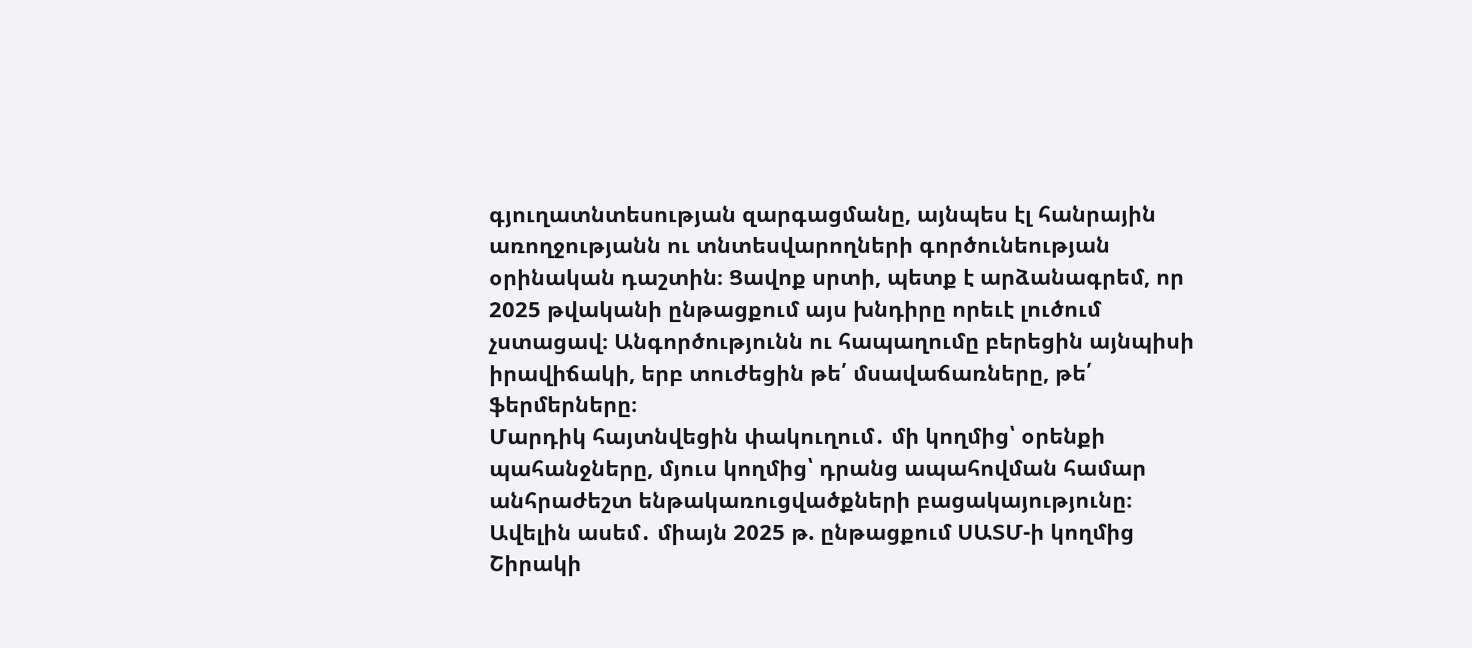գյուղատնտեսության զարգացմանը, այնպես էլ հանրային առողջությանն ու տնտեսվարողների գործունեության օրինական դաշտին։ Ցավոք սրտի, պետք է արձանագրեմ, որ 2025 թվականի ընթացքում այս խնդիրը որեւէ լուծում չստացավ։ Անգործությունն ու հապաղումը բերեցին այնպիսի իրավիճակի, երբ տուժեցին թե՛ մսավաճառները, թե՛ ֆերմերները։
Մարդիկ հայտնվեցին փակուղում․ մի կողմից՝ օրենքի պահանջները, մյուս կողմից՝ դրանց ապահովման համար անհրաժեշտ ենթակառուցվածքների բացակայությունը։ Ավելին ասեմ․ միայն 2025 թ. ընթացքում ՍԱՏՄ-ի կողմից Շիրակի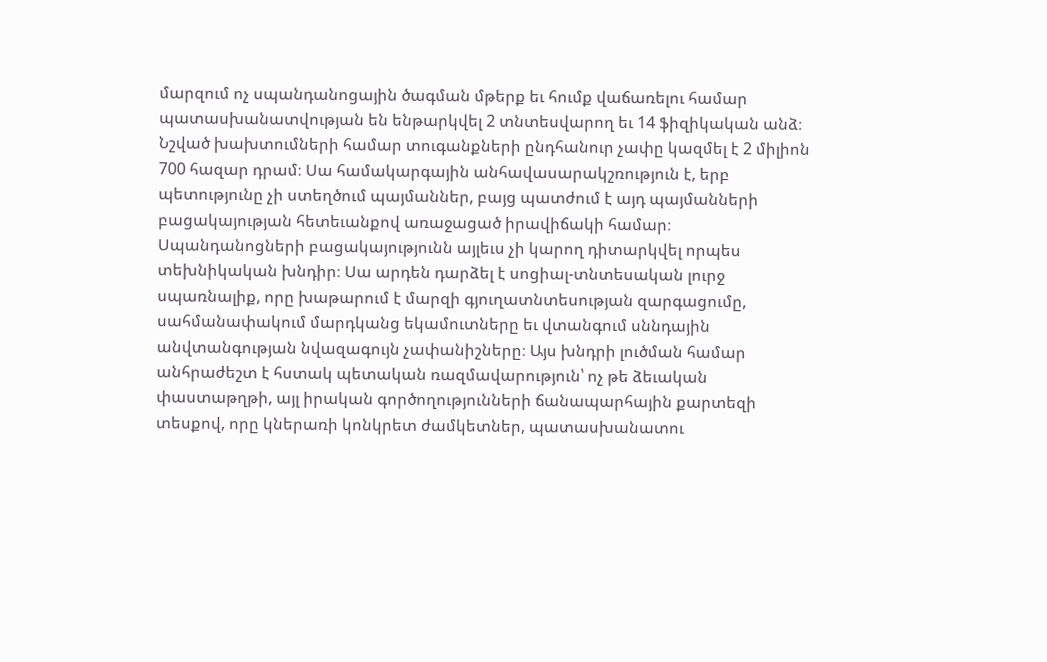մարզում ոչ սպանդանոցային ծագման մթերք եւ հումք վաճառելու համար պատասխանատվության են ենթարկվել 2 տնտեսվարող եւ 14 ֆիզիկական անձ։ Նշված խախտումների համար տուգանքների ընդհանուր չափը կազմել է 2 միլիոն 700 հազար դրամ։ Սա համակարգային անհավասարակշռություն է, երբ պետությունը չի ստեղծում պայմաններ, բայց պատժում է այդ պայմանների բացակայության հետեւանքով առաջացած իրավիճակի համար։ Սպանդանոցների բացակայությունն այլեւս չի կարող դիտարկվել որպես տեխնիկական խնդիր։ Սա արդեն դարձել է սոցիալ-տնտեսական լուրջ սպառնալիք, որը խաթարում է մարզի գյուղատնտեսության զարգացումը, սահմանափակում մարդկանց եկամուտները եւ վտանգում սննդային անվտանգության նվազագույն չափանիշները։ Այս խնդրի լուծման համար անհրաժեշտ է հստակ պետական ռազմավարություն՝ ոչ թե ձեւական փաստաթղթի, այլ իրական գործողությունների ճանապարհային քարտեզի տեսքով, որը կներառի կոնկրետ ժամկետներ, պատասխանատու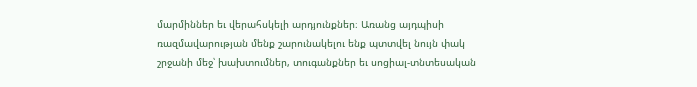մարմիններ եւ վերահսկելի արդյունքներ։ Առանց այդպիսի ռազմավարության մենք շարունակելու ենք պտտվել նույն փակ շրջանի մեջ՝ խախտումներ, տուգանքներ եւ սոցիալ-տնտեսական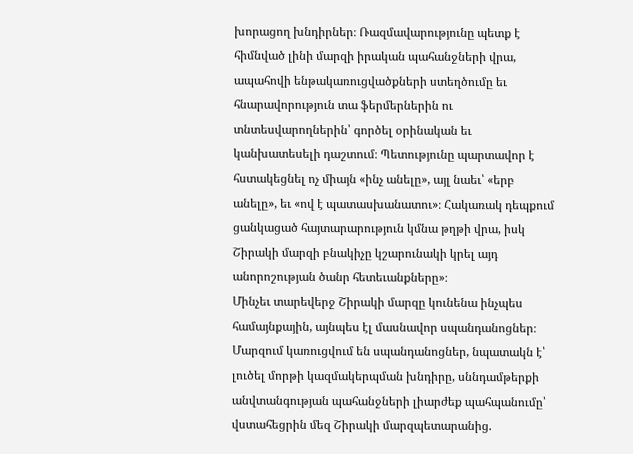խորացող խնդիրներ։ Ռազմավարությունը պետք է հիմնված լինի մարզի իրական պահանջների վրա, ապահովի ենթակառուցվածքների ստեղծումը եւ հնարավորություն տա ֆերմերներին ու տնտեսվարողներին՝ գործել օրինական եւ կանխատեսելի դաշտում։ Պետությունը պարտավոր է հստակեցնել ոչ միայն «ինչ անելը», այլ նաեւ՝ «երբ անելը», եւ «ով է պատասխանատու»։ Հակառակ դեպքում ցանկացած հայտարարություն կմնա թղթի վրա, իսկ Շիրակի մարզի բնակիչը կշարունակի կրել այդ անորոշության ծանր հետեւանքները»։
Մինչեւ տարեվերջ Շիրակի մարզը կունենա ինչպես համայնքային, այնպես էլ մասնավոր սպանդանոցներ։ Մարզում կառուցվում են սպանդանոցներ, նպատակն է՝ լուծել մորթի կազմակերպման խնդիրը, սննդամթերքի անվտանգության պահանջների լիարժեք պահպանումը՝ վստահեցրին մեզ Շիրակի մարզպետարանից.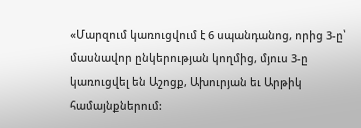«Մարզում կառուցվում է 6 սպանդանոց, որից 3-ը՝ մասնավոր ընկերության կողմից, մյուս 3-ը կառուցվել են Աշոցք, Ախուրյան եւ Արթիկ համայնքներում: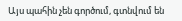Այս պահին չեն գործում, գտնվում են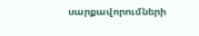սարքավորումների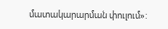մատակարարման փուլում»: